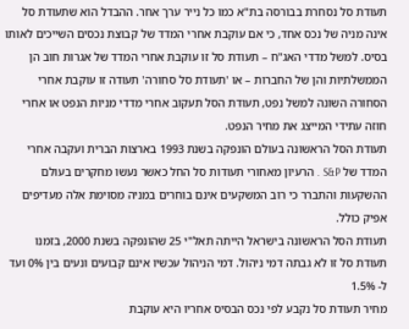תעודת סל נסחרת בבורסה בת"א כמו כל נייר ערך אחר. ההבדל הוא שתעודת סל אינה מניה של נכס אחד, כי אם עוקבת אחרי המדד של קבוצת נכסים השייכים לאותו בסיס. למשל מדדי האג"ח – תעודת סל זו עוקבת אחרי המדד של אגרות חוב הן הממשלתיות והן של החברות – או 'תעודת סל סחורה' תעודה זו עוקבת אחרי הסחורה השונה למשל נפט, תעודת הסל תעקוב אחרי מדדי מניות הנפט או אחרי חוזה עתידי המייצג את מחיר הנפט.
תעודת הסל הראשונה בעולם הונפקה בשנת 1993 בארצות הברית ועקבה אחרי המדד של S&P . הרעיון מאחורי תעודות סל החל כאשר נעשו מחקרים בעולם ההשקעות והתברר כי רוב המשקעים אינם בוחרים במניה מסוימת אלה מעדיפים אפיק כולל.
תעודת הסל הראשונה בישראל הייתה תאל"י 25 שהונפקה בשנת 2000, בזמנו תעודת סל זו לא גבתה דמי ניהול. דמי הניהול עכשיו אינם קבועים ונעים בין 0% ועד ל- 1.5%
מחיר תעודת סל נקבע לפי נכס הבסיס אחריו היא עוקבת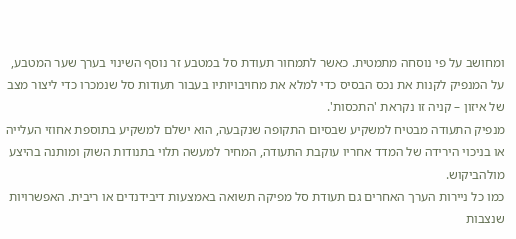ומחושב על פי נוסחה מתמטית. כאשר לתמחור תעודת סל במטבע זר נוסף השינוי בערך שער המטבע, על המנפיק לקנות את נכס הבסיס כדי למלא את מחויבויותיו בעבור תעודות סל שנמכרו כדי ליצור מצב של איזון – קניה זו נקראת 'התכסות'.
מנפיק התעודה מבטיח למשקיע שבסיום התקופה שנקבעה, הוא ישלם למשקיע בתוספת אחוזי העלייה או בניכוי הירידה של המדד אחריו עוקבת התעודה, המחיר למעשה תלוי בתנודות השוק ומותנה בהיצע מולהביקוש.
כמו כל ניירות הערך האחרים גם תעודת סל מפיקה תשואה באמצעות דיבידנדים או ריבית. האפשרויות שנצבות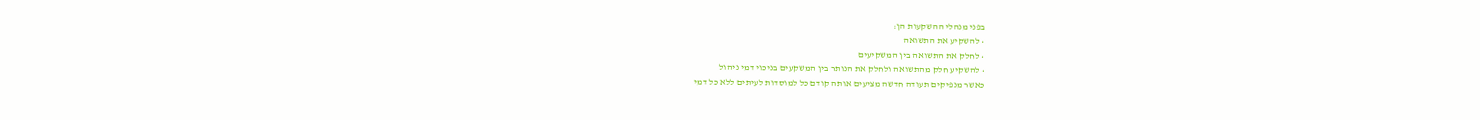בפני מנהלי ההשקעות הן:
• להשקיע את התשואה
• לחלק את התשואה בין המשקיעים
• להשקיע חלק מהתשואה ולחלק את הנותר בין המשקעים בניכוי דמי ניהול
כאשר מנפיקים תעודה חדשה מציעים אותה קודם כל למוסדות לעיתים ללא כל דמי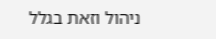ניהול וזאת בגלל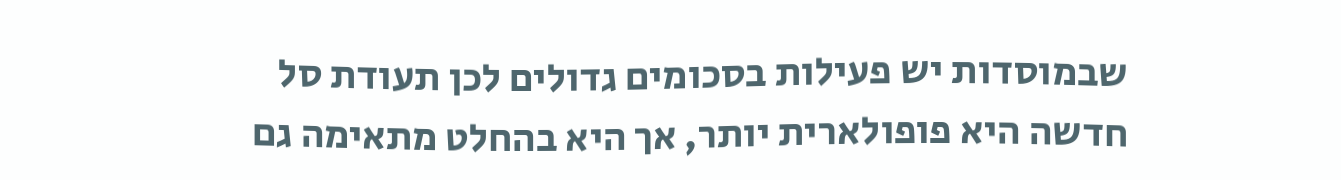שבמוסדות יש פעילות בסכומים גדולים לכן תעודת סל חדשה היא פופולארית יותר, אך היא בהחלט מתאימה גם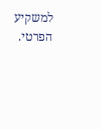למשקיע הפרטי.